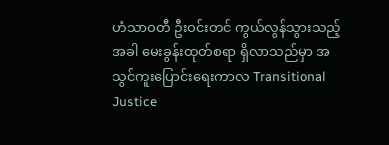ဟံသာဝတီ ဦးဝင်းတင် ကွယ်လွန်သွားသည့်အခါ မေးခွန်းထုတ်စရာ ရှိလာသည်မှာ အသွင်ကူးပြောင်းရေးကာလ Transitional Justice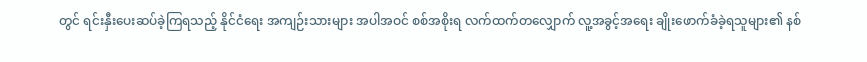တွင် ရင်းနှီးပေးဆပ်ခဲ့ကြရသည့် နိုင်ငံရေး အကျဉ်းသားများ အပါအဝင် စစ်အစိုးရ လက်ထက်တလျှောက် လူ့အခွင့်အရေး ချိုးဖောက်ခံခဲ့ရသူများ၏ နစ်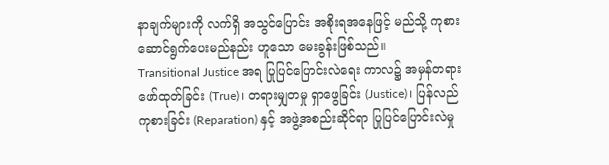နာချက်များကို လက်ရှိ အသွင်ပြောင်း အစိုးရအနေဖြင့် မည်သို့ ကုစား ဆောင်ရွက်ပေးမည်နည်း ဟူသော မေးခွန်းဖြစ်သည်။
Transitional Justice အရ ပြုပြင်ပြောင်းလဲရေး ကာလ၌ အမှန်တရားဖော်ထုတ်ခြင်း (True)၊ တရားမျှတမှု ရှာဖွေခြင်း (Justice)၊ ပြန်လည်ကုစားခြင်း (Reparation) နှင့် အဖွဲ့အစည်းဆိုင်ရာ ပြုပြင်ပြောင်းလဲမှု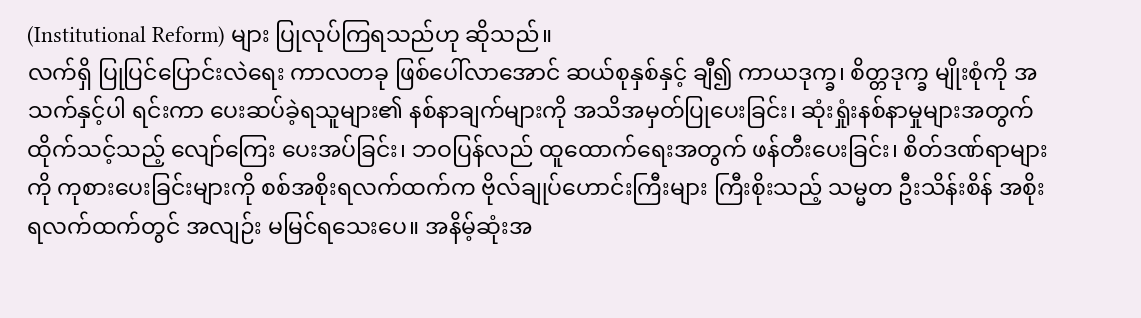(Institutional Reform) များ ပြုလုပ်ကြရသည်ဟု ဆိုသည်။
လက်ရှိ ပြုပြင်ပြောင်းလဲရေး ကာလတခု ဖြစ်ပေါ်လာအောင် ဆယ်စုနှစ်နှင့် ချီ၍ ကာယဒုက္ခ၊ စိတ္တဒုက္ခ မျိုးစုံကို အသက်နှင့်ပါ ရင်းကာ ပေးဆပ်ခဲ့ရသူများ၏ နစ်နာချက်များကို အသိအမှတ်ပြုပေးခြင်း၊ ဆုံးရှုံးနစ်နာမှုများအတွက် ထိုက်သင့်သည့် လျော်ကြေး ပေးအပ်ခြင်း၊ ဘဝပြန်လည် ထူထောက်ရေးအတွက် ဖန်တီးပေးခြင်း၊ စိတ်ဒဏ်ရာများကို ကုစားပေးခြင်းများကို စစ်အစိုးရလက်ထက်က ဗိုလ်ချုပ်ဟောင်းကြီးများ ကြီးစိုးသည့် သမ္မတ ဦးသိန်းစိန် အစိုးရလက်ထက်တွင် အလျဉ်း မမြင်ရသေးပေ။ အနိမ့်ဆုံးအ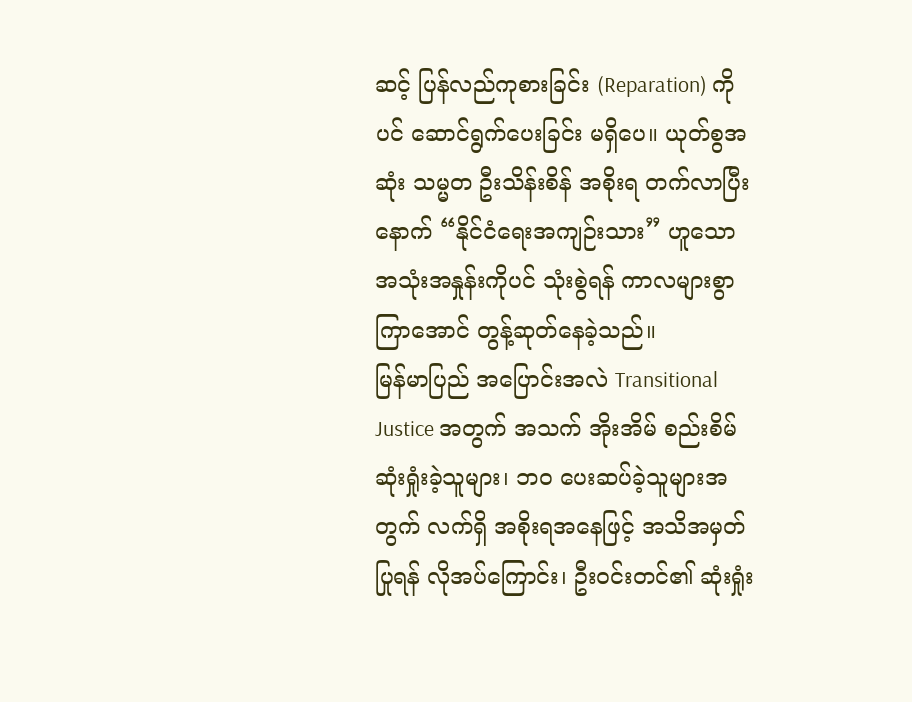ဆင့် ပြန်လည်ကုစားခြင်း (Reparation) ကိုပင် ဆောင်ရွက်ပေးခြင်း မရှိပေ။ ယုတ်စွအဆုံး သမ္မတ ဦးသိန်းစိန် အစိုးရ တက်လာပြီးနောက် “နိုင်ငံရေးအကျဉ်းသား” ဟူသော အသုံးအနှုန်းကိုပင် သုံးစွဲရန် ကာလများစွာကြာအောင် တွန့်ဆုတ်နေခဲ့သည်။
မြန်မာပြည် အပြောင်းအလဲ Transitional Justice အတွက် အသက် အိုးအိမ် စည်းစိမ် ဆုံးရှုံးခဲ့သူများ၊ ဘဝ ပေးဆပ်ခဲ့သူများအတွက် လက်ရှိ အစိုးရအနေဖြင့် အသိအမှတ်ပြုရန် လိုအပ်ကြောင်း၊ ဦးဝင်းတင်၏ ဆုံးရှုံး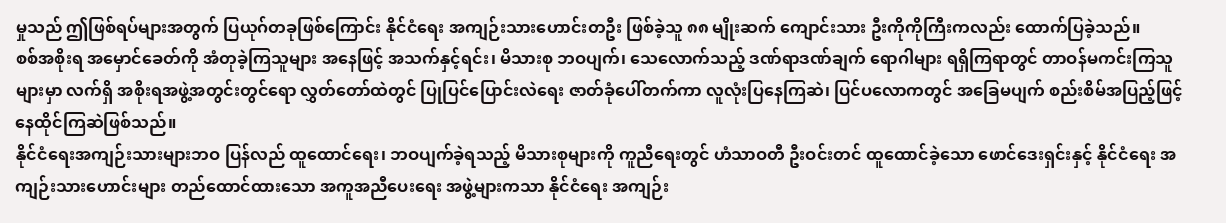မှုသည် ဤဖြစ်ရပ်များအတွက် ပြယုဂ်တခုဖြစ်ကြောင်း နိုင်ငံရေး အကျဉ်းသားဟောင်းတဦး ဖြစ်ခဲ့သူ ၈၈ မျိုးဆက် ကျောင်းသား ဦးကိုကိုကြီးကလည်း ထောက်ပြခဲ့သည်။
စစ်အစိုးရ အမှောင်ခေတ်ကို အံတုခဲ့ကြသူများ အနေဖြင့် အသက်နှင့်ရင်း၊ မိသားစု ဘဝပျက်၊ သေလောက်သည့် ဒဏ်ရာဒဏ်ချက် ရောဂါများ ရရှိကြရာတွင် တာဝန်မကင်းကြသူများမှာ လက်ရှိ အစိုးရအဖွဲ့အတွင်းတွင်ရော လွှတ်တော်ထဲတွင် ပြုပြင်ပြောင်းလဲရေး ဇာတ်ခုံပေါ်တက်ကာ လူလုံးပြနေကြဆဲ၊ ပြင်ပလောကတွင် အခြေမပျက် စည်းစိမ်အပြည့်ဖြင့် နေထိုင်ကြဆဲဖြစ်သည်။
နိုင်ငံရေးအကျဉ်းသားများဘဝ ပြန်လည် ထူထောင်ရေး၊ ဘဝပျက်ခဲ့ရသည့် မိသားစုများကို ကူညီရေးတွင် ဟံသာဝတီ ဦးဝင်းတင် ထူထောင်ခဲ့သော ဖောင်ဒေးရှင်းနှင့် နိုင်ငံရေး အကျဉ်းသားဟောင်းများ တည်ထောင်ထားသော အကူအညီပေးရေး အဖွဲ့များကသာ နိုင်ငံရေး အကျဉ်း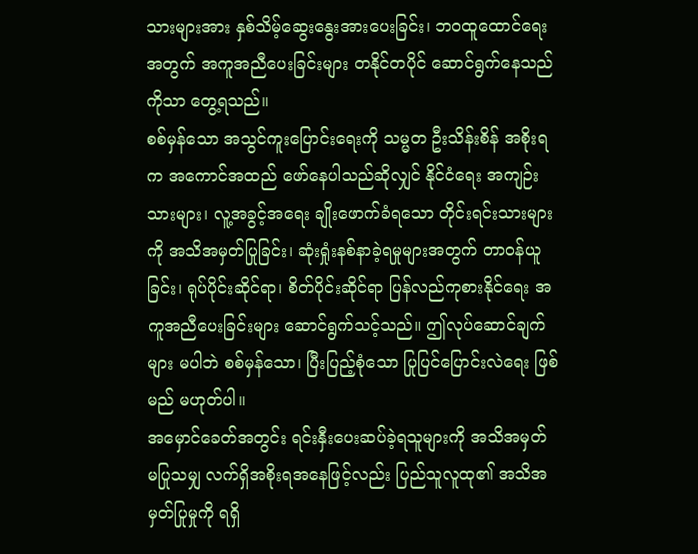သားများအား နှစ်သိမ့်ဆွေးနွေးအားပေးခြင်း၊ ဘဝထူထောင်ရေးအတွက် အကူအညီပေးခြင်းများ တနိုင်တပိုင် ဆောင်ရွက်နေသည်ကိုသာ တွေ့ရသည်။
စစ်မှန်သော အသွင်ကူးပြောင်းရေးကို သမ္မတ ဦးသိန်းစိန် အစိုးရက အကောင်အထည် ဖော်နေပါသည်ဆိုလျှင် နိုင်ငံရေး အကျဉ်းသားများ၊ လူ့အခွင့်အရေး ချိုးဖောက်ခံရသော တိုင်းရင်းသားများကို အသိအမှတ်ပြုခြင်း၊ ဆုံးရှုံးနစ်နာခဲ့ရမှုများအတွက် တာဝန်ယူခြင်း၊ ရုပ်ပိုင်းဆိုင်ရာ၊ စိတ်ပိုင်းဆိုင်ရာ ပြန်လည်ကုစားနိုင်ရေး အကူအညီပေးခြင်းများ ဆောင်ရွက်သင့်သည်။ ဤလုပ်ဆောင်ချက်များ မပါဘဲ စစ်မှန်သော၊ ပြီးပြည့်စုံသော ပြုပြင်ပြောင်းလဲရေး ဖြစ်မည် မဟုတ်ပါ။
အမှောင်ခေတ်အတွင်း ရင်းနှီးပေးဆပ်ခဲ့ရသူများကို အသိအမှတ် မပြုသမျှ လက်ရှိအစိုးရအနေဖြင့်လည်း ပြည်သူလူထု၏ အသိအမှတ်ပြုမှုကို ရရှိ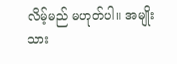လိမ့်မည် မဟုတ်ပါ။ အမျိုးသား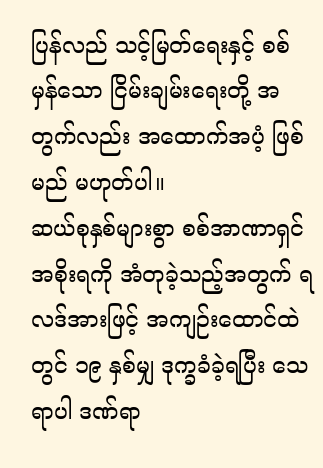ပြန်လည် သင့်မြတ်ရေးနှင့် စစ်မှန်သော ငြိမ်းချမ်းရေးတို့ အတွက်လည်း အထောက်အပံ့ ဖြစ်မည် မဟုတ်ပါ။
ဆယ်စုနှစ်များစွာ စစ်အာဏာရှင် အစိုးရကို အံတုခဲ့သည့်အတွက် ရလဒ်အားဖြင့် အကျဉ်းထောင်ထဲတွင် ၁၉ နှစ်မျှ ဒုက္ခခံခဲ့ရပြီး သေရာပါ ဒဏ်ရာ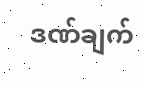ဒဏ်ချက်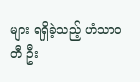များ ရရှိခဲ့သည့် ဟံသာဝတီ ဦး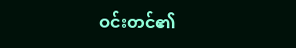ဝင်းတင်၏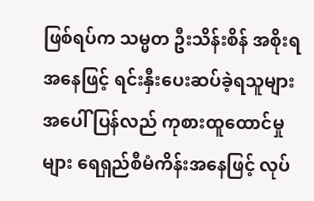ဖြစ်ရပ်က သမ္မတ ဦးသိန်းစိန် အစိုးရအနေဖြင့် ရင်းနှီးပေးဆပ်ခဲ့ရသူများအပေါ် ပြန်လည် ကုစားထူထောင်မှုများ ရေရှည်စီမံကိန်းအနေဖြင့် လုပ်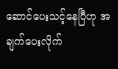ဆောင်ပေးသင့်နေပြီဟု အချက်ပေးလိုက်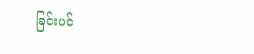ခြင်းပင်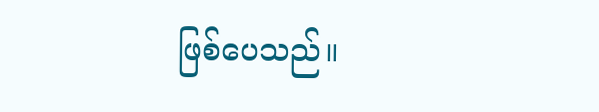ဖြစ်ပေသည်။